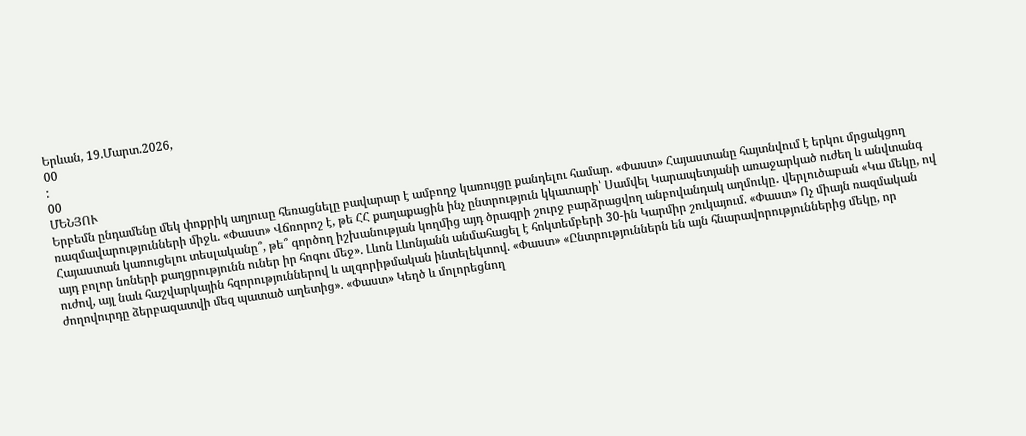Երևան, 19.Մարտ.2026,
00
:
00
ՄԵՆՅՈՒ
Երբեմն ընդամենը մեկ փոքրիկ աղյուսը հեռացնելը բավարար է ամբողջ կառույցը քանդելու համար. «Փաստ» Հայաստանը հայտնվում է երկու մրցակցող ռազմավարությունների միջև. «Փաստ» Վճռորոշ է, թե ՀՀ քաղաքացին ինչ ընտրություն կկատարի՝ Սամվել Կարապետյանի առաջարկած ուժեղ և անվտանգ Հայաստան կառուցելու տեսլականը՞, թե՞ գործող իշխանության կողմից այդ ծրագրի շուրջ բարձրացվող անբովանդակ աղմուկը․ վերլուծաբան «Կա մեկը, ով այդ բոլոր նռների քաղցրությունն ուներ իր հոգու մեջ». Լևոն Լևոնյանն անմահացել է հոկտեմբերի 30-ին Կարմիր շուկայում. «Փաստ» Ոչ միայն ռազմական ուժով, այլ նաև հաշվարկային հզորություններով և ալգորիթմական ինտելեկտով. «Փաստ» «Ընտրություններն են այն հնարավորություններից մեկը, որ ժողովուրդը ձերբազատվի մեզ պատած աղետից». «Փաստ» Կեղծ և մոլորեցնող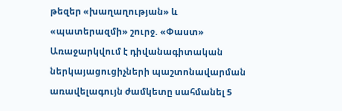թեզեր «խաղաղության» և «պատերազմի» շուրջ. «Փաստ» Առաջարկվում է դիվանագիտական ներկայացուցիչների պաշտոնավարման առավելագույն ժամկետը սահմանել 5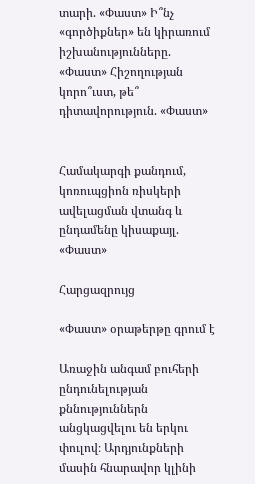տարի. «Փաստ» Ի՞նչ «գործիքներ» են կիրառում իշխանությունները. «Փաստ» Հիշողության կորո՞ւստ, թե՞ դիտավորություն. «Փաստ»


Համակարգի քանդում, կոռուպցիոն ռիսկերի ավելացման վտանգ և ընդամենը կիսաքայլ. «Փաստ»

Հարցազրույց

«Փաստ» օրաթերթը գրում է

Առաջին անգամ բուհերի ընդունելության քննություններն անցկացվելու են երկու փուլով։ Արդյունքների մասին հնարավոր կլինի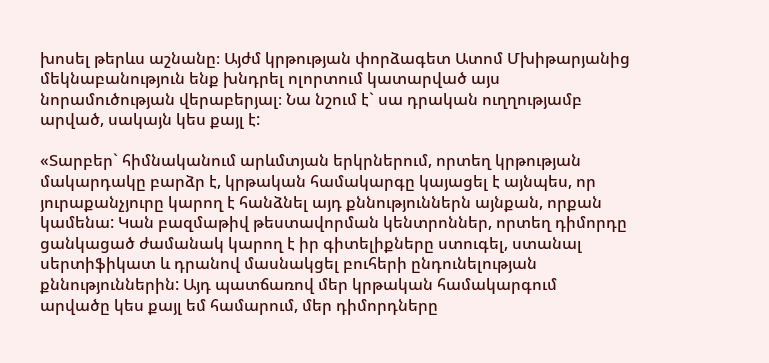խոսել թերևս աշնանը։ Այժմ կրթության փորձագետ Ատոմ Մխիթարյանից մեկնաբանություն ենք խնդրել ոլորտում կատարված այս նորամուծության վերաբերյալ։ Նա նշում է` սա դրական ուղղությամբ արված, սակայն կես քայլ է:

«Տարբեր` հիմնականում արևմտյան երկրներում, որտեղ կրթության մակարդակը բարձր է, կրթական համակարգը կայացել է այնպես, որ յուրաքանչյուրը կարող է հանձնել այդ քննություններն այնքան, որքան կամենա: Կան բազմաթիվ թեստավորման կենտրոններ, որտեղ դիմորդը ցանկացած ժամանակ կարող է իր գիտելիքները ստուգել, ստանալ սերտիֆիկատ և դրանով մասնակցել բուհերի ընդունելության քննություններին: Այդ պատճառով մեր կրթական համակարգում արվածը կես քայլ եմ համարում, մեր դիմորդները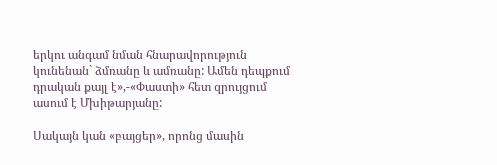երկու անգամ նման հնարավորություն կունենան` ձմռանը և ամռանը: Ամեն դեպքում դրական քայլ է»,-«Փաստի» հետ զրույցում ասում է Մխիթարյանը:

Սակայն կան «բայցեր», որոնց մասին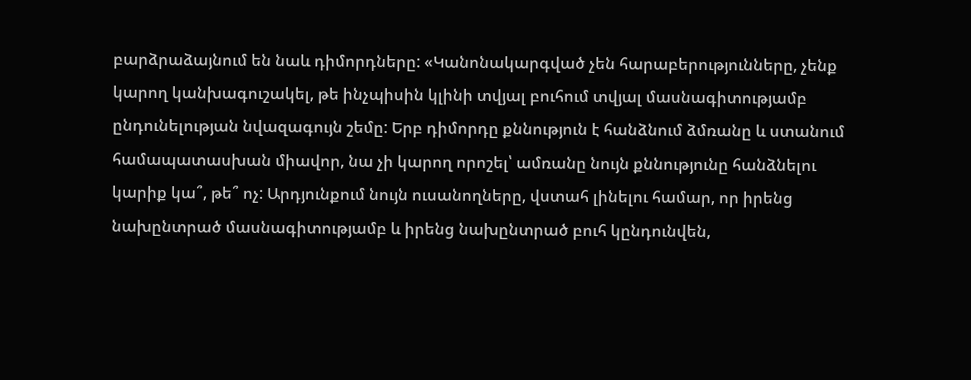բարձրաձայնում են նաև դիմորդները: «Կանոնակարգված չեն հարաբերությունները, չենք կարող կանխագուշակել, թե ինչպիսին կլինի տվյալ բուհում տվյալ մասնագիտությամբ ընդունելության նվազագույն շեմը: Երբ դիմորդը քննություն է հանձնում ձմռանը և ստանում համապատասխան միավոր, նա չի կարող որոշել՝ ամռանը նույն քննությունը հանձնելու կարիք կա՞, թե՞ ոչ: Արդյունքում նույն ուսանողները, վստահ լինելու համար, որ իրենց նախընտրած մասնագիտությամբ և իրենց նախընտրած բուհ կընդունվեն,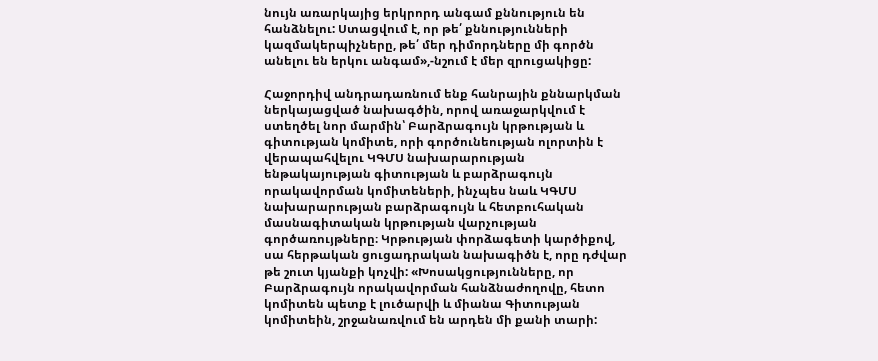նույն առարկայից երկրորդ անգամ քննություն են հանձնելու: Ստացվում է, որ թե՛ քննությունների կազմակերպիչները, թե՛ մեր դիմորդները մի գործն անելու են երկու անգամ»,-նշում է մեր զրուցակիցը:

Հաջորդիվ անդրադառնում ենք հանրային քննարկման ներկայացված նախագծին, որով առաջարկվում է ստեղծել նոր մարմին՝ Բարձրագույն կրթության և գիտության կոմիտե, որի գործունեության ոլորտին է վերապահվելու ԿԳՄՍ նախարարության ենթակայության գիտության և բարձրագույն որակավորման կոմիտեների, ինչպես նաև ԿԳՄՍ նախարարության բարձրագույն և հետբուհական մասնագիտական կրթության վարչության գործառույթները։ Կրթության փորձագետի կարծիքով, սա հերթական ցուցադրական նախագիծն է, որը դժվար թե շուտ կյանքի կոչվի: «Խոսակցությունները, որ Բարձրագույն որակավորման հանձնաժողովը, հետո կոմիտեն պետք է լուծարվի և միանա Գիտության կոմիտեին, շրջանառվում են արդեն մի քանի տարի: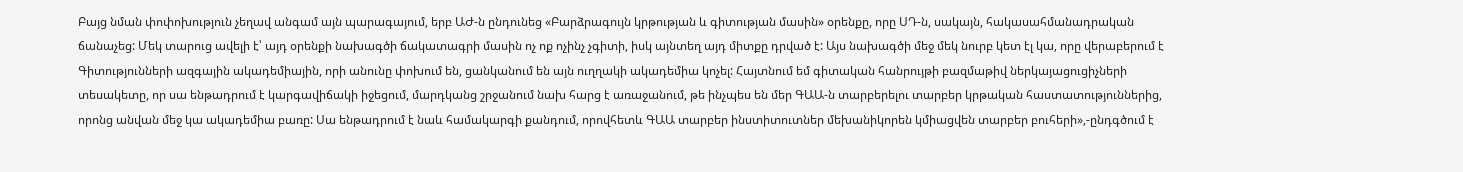Բայց նման փոփոխություն չեղավ անգամ այն պարագայում, երբ ԱԺ-ն ընդունեց «Բարձրագույն կրթության և գիտության մասին» օրենքը, որը ՍԴ-ն, սակայն, հակասահմանադրական ճանաչեց: Մեկ տարուց ավելի է՝ այդ օրենքի նախագծի ճակատագրի մասին ոչ ոք ոչինչ չգիտի, իսկ այնտեղ այդ միտքը դրված է: Այս նախագծի մեջ մեկ նուրբ կետ էլ կա, որը վերաբերում է Գիտությունների ազգային ակադեմիային, որի անունը փոխում են, ցանկանում են այն ուղղակի ակադեմիա կոչել: Հայտնում եմ գիտական հանրույթի բազմաթիվ ներկայացուցիչների տեսակետը, որ սա ենթադրում է կարգավիճակի իջեցում, մարդկանց շրջանում նախ հարց է առաջանում, թե ինչպես են մեր ԳԱԱ-ն տարբերելու տարբեր կրթական հաստատություններից, որոնց անվան մեջ կա ակադեմիա բառը: Սա ենթադրում է նաև համակարգի քանդում, որովհետև ԳԱԱ տարբեր ինստիտուտներ մեխանիկորեն կմիացվեն տարբեր բուհերի»,-ընդգծում է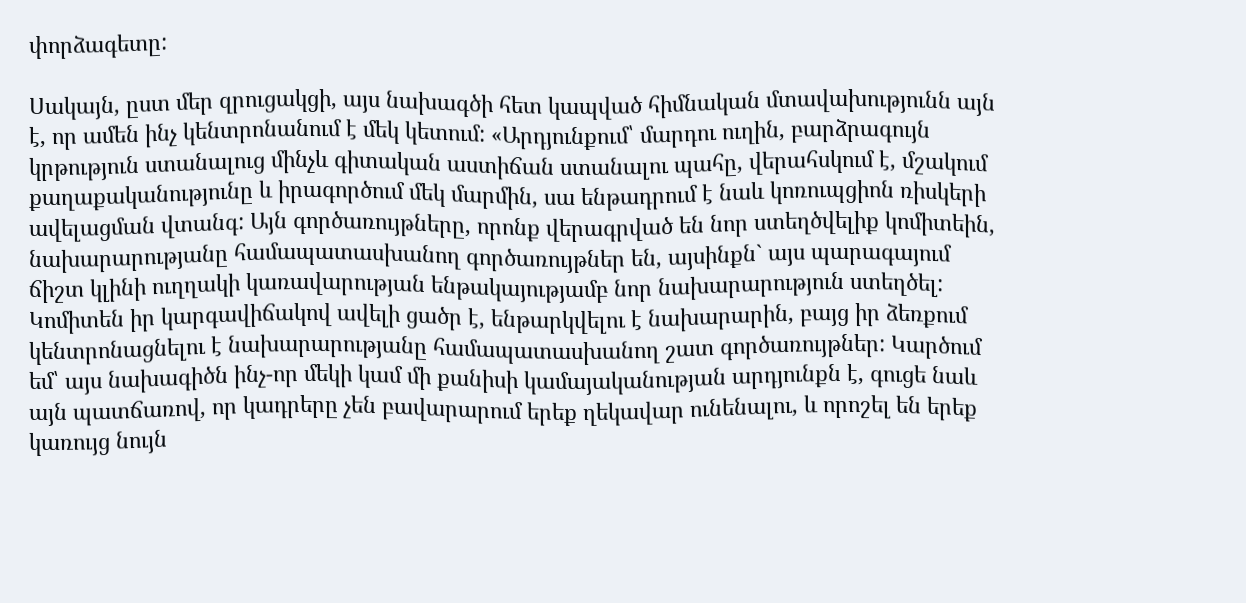փորձագետը:

Սակայն, ըստ մեր զրուցակցի, այս նախագծի հետ կապված հիմնական մտավախությունն այն է, որ ամեն ինչ կենտրոնանում է մեկ կետում: «Արդյունքում՝ մարդու ուղին, բարձրագույն կրթություն ստանալուց մինչև գիտական աստիճան ստանալու պահը, վերահսկում է, մշակում քաղաքականությունը և իրագործում մեկ մարմին, սա ենթադրում է նաև կոռուպցիոն ռիսկերի ավելացման վտանգ: Այն գործառույթները, որոնք վերագրված են նոր ստեղծվելիք կոմիտեին, նախարարությանը համապատասխանող գործառույթներ են, այսինքն` այս պարագայում ճիշտ կլինի ուղղակի կառավարության ենթակայությամբ նոր նախարարություն ստեղծել: Կոմիտեն իր կարգավիճակով ավելի ցածր է, ենթարկվելու է նախարարին, բայց իր ձեռքում կենտրոնացնելու է նախարարությանը համապատասխանող շատ գործառույթներ: Կարծում եմ՝ այս նախագիծն ինչ-որ մեկի կամ մի քանիսի կամայականության արդյունքն է, գուցե նաև այն պատճառով, որ կադրերը չեն բավարարում երեք ղեկավար ունենալու, և որոշել են երեք կառույց նույն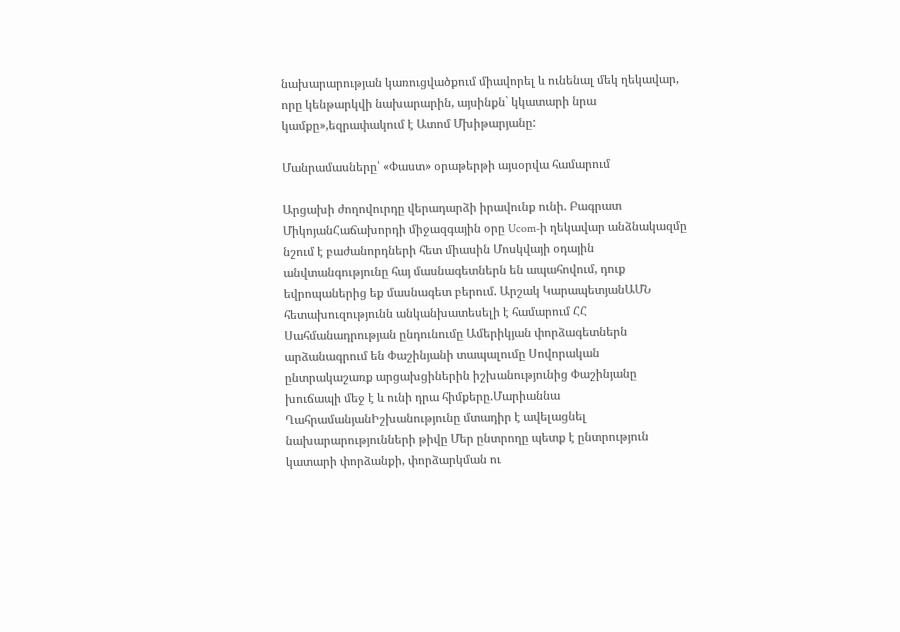նախարարության կառուցվածքում միավորել և ունենալ մեկ ղեկավար, որը կենթարկվի նախարարին, այսինքն` կկատարի նրա կամքը»,եզրափակում է Ատոմ Մխիթարյանը:

Մանրամասները՝ «Փաստ» օրաթերթի այսօրվա համարում

Արցախի ժողովուրդը վերադարձի իրավունք ունի. Բագրատ ՄիկոյանՀաճախորդի միջազգային օրը Ucom-ի ղեկավար անձնակազմը նշում է բաժանորդների հետ միասին Մոսկվայի օդային անվտանգությունը հայ մասնագետներն են ապահովում, դուք եվրոպաներից եք մասնագետ բերում. Արշակ ԿարապետյանԱՄՆ հետախուզությունն անկանխատեսելի է համարում ՀՀ Սահմանադրության ընդունումը Ամերիկյան փորձագետներն արձանագրում են Փաշինյանի տապալումը Սովորական ընտրակաշառք արցախցիներին իշխանությունից Փաշինյանը խուճապի մեջ է և ունի դրա հիմքերը.Մարիաննա ՂահրամանյանԻշխանությունը մտադիր է ավելացնել նախարարությունների թիվը Մեր ընտրողը պետք է ընտրություն կատարի փորձանքի, փորձարկման ու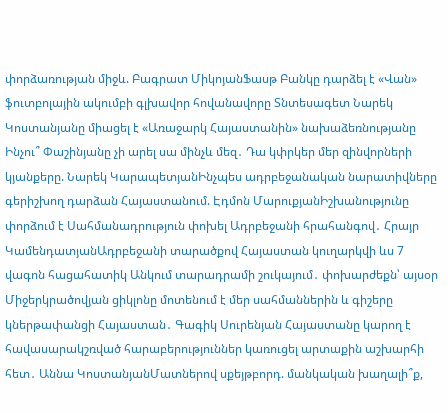փորձառության միջև. Բագրատ ՄիկոյանՖասթ Բանկը դարձել է «Վան» ֆուտբոլային ակումբի գլխավոր հովանավորը Տնտեսագետ Նարեկ Կոստանյանը միացել է «Առաջարկ Հայաստանին» նախաձեռնությանը Ինչու՞ Փաշինյանը չի արել սա մինչև մեզ․ Դա կփրկեր մեր զինվորների կյանքերը. Նարեկ ԿարապետյանԻնչպես ադրբեջանական նարատիվները գերիշխող դարձան Հայաստանում. Էդմոն ՄարուքյանԻշխանությունը փորձում է Սահմանադրություն փոխել Ադրբեջանի հրահանգով․ Հրայր ԿամենդատյանԱդրբեջանի տարածքով Հայաստան կուղարկվի ևս 7 վագոն հացահատիկ Անկում տարադրամի շուկայում․ փոխարժեքն՝ այսօր Միջերկրածովյան ցիկլոնը մոտենում է մեր սահմաններին և գիշերը կներթափանցի Հայաստան․ Գագիկ Սուրենյան Հայաստանը կարող է հավասարակշռված հարաբերություններ կառուցել արտաքին աշխարհի հետ․ Աննա ԿոստանյանՄատներով սքեյթբորդ. մանկական խաղալի՞ք,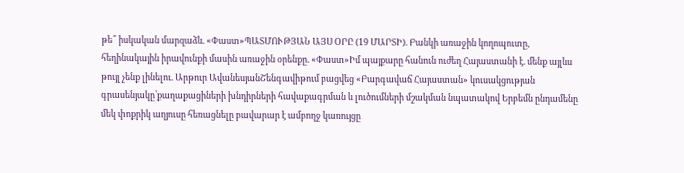թե՞ իսկական մարզաձև. «Փաստ»ՊԱՏՄՈՒԹՅԱՆ ԱՅՍ ՕՐԸ (19 ՄԱՐՏԻ). Բանկի առաջին կողոպուտը, հեղինակային իրավունքի մասին առաջին օրենքը. «Փաստ»Իմ պայքարը հանուն ուժեղ Հայաստանի է. մենք այլևս թույլ չենք լինելու. Արթուր ԱվանեսյանՇենգավիթում բացվեց «Բարգավաճ Հայաստան» կուսակցության գրասենյակը՝քաղաքացիների խնդիրների հավաքագրման և լուծումների մշակման նպատակով Երբեմն ընդամենը մեկ փոքրիկ աղյուսը հեռացնելը բավարար է ամբողջ կառույցը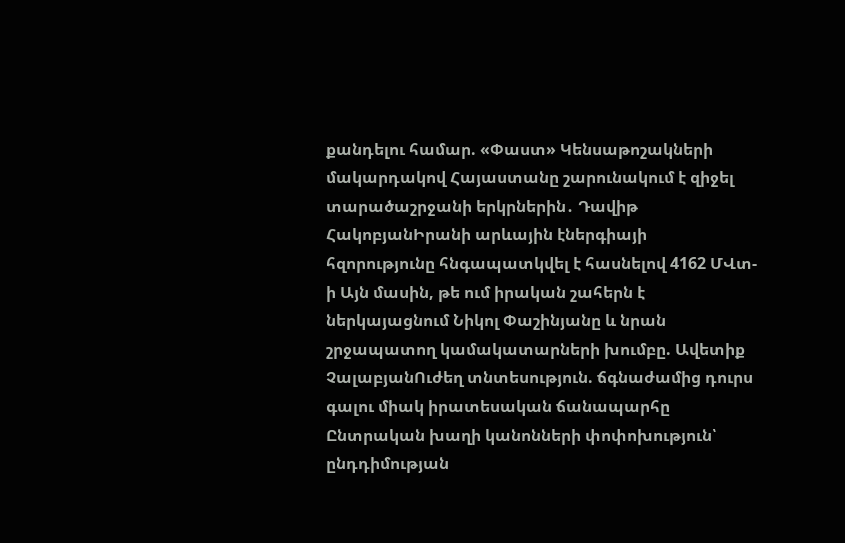քանդելու համար. «Փաստ» Կենսաթոշակների մակարդակով Հայաստանը շարունակում է զիջել տարածաշրջանի երկրներին․ Դավիթ ՀակոբյանԻրանի արևային էներգիայի հզորությունը հնգապատկվել է հասնելով 4162 ՄՎտ-ի Այն մասին, թե ում իրական շահերն է ներկայացնում Նիկոլ Փաշինյանը և նրան շրջապատող կամակատարների խումբը. Ավետիք ՉալաբյանՈւժեղ տնտեսություն. ճգնաժամից դուրս գալու միակ իրատեսական ճանապարհը Ընտրական խաղի կանոնների փոփոխություն՝ ընդդիմության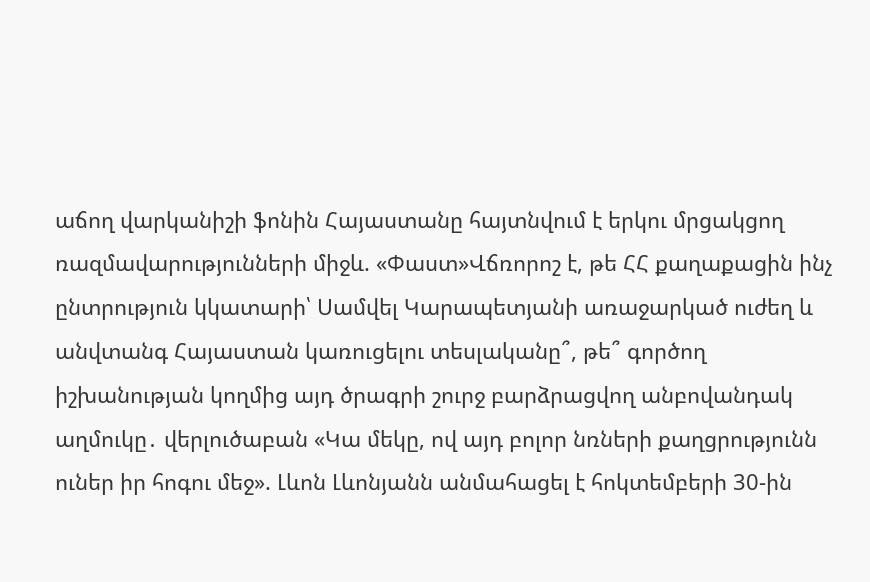աճող վարկանիշի ֆոնին Հայաստանը հայտնվում է երկու մրցակցող ռազմավարությունների միջև. «Փաստ»Վճռորոշ է, թե ՀՀ քաղաքացին ինչ ընտրություն կկատարի՝ Սամվել Կարապետյանի առաջարկած ուժեղ և անվտանգ Հայաստան կառուցելու տեսլականը՞, թե՞ գործող իշխանության կողմից այդ ծրագրի շուրջ բարձրացվող անբովանդակ աղմուկը․ վերլուծաբան «Կա մեկը, ով այդ բոլոր նռների քաղցրությունն ուներ իր հոգու մեջ». Լևոն Լևոնյանն անմահացել է հոկտեմբերի 30-ին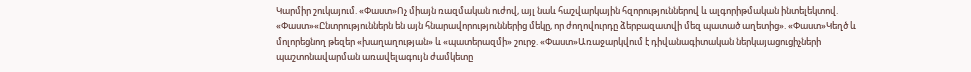Կարմիր շուկայում. «Փաստ»Ոչ միայն ռազմական ուժով, այլ նաև հաշվարկային հզորություններով և ալգորիթմական ինտելեկտով. «Փաստ»«Ընտրություններն են այն հնարավորություններից մեկը, որ ժողովուրդը ձերբազատվի մեզ պատած աղետից». «Փաստ»Կեղծ և մոլորեցնող թեզեր «խաղաղության» և «պատերազմի» շուրջ. «Փաստ»Առաջարկվում է դիվանագիտական ներկայացուցիչների պաշտոնավարման առավելագույն ժամկետը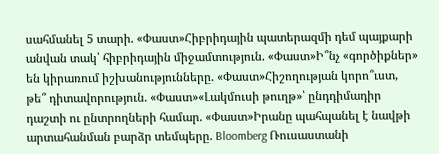սահմանել 5 տարի. «Փաստ»Հիբրիդային պատերազմի դեմ պայքարի անվան տակ՝ հիբրիդային միջամտություն. «Փաստ»Ի՞նչ «գործիքներ» են կիրառում իշխանությունները. «Փաստ»Հիշողության կորո՞ւստ, թե՞ դիտավորություն. «Փաստ»«Լակմուսի թուղթ»՝ ընդդիմադիր դաշտի ու ընտրողների համար. «Փաստ»Իրանը պահպանել է նավթի արտահանման բարձր տեմպերը. Bloomberg Ռուսաստանի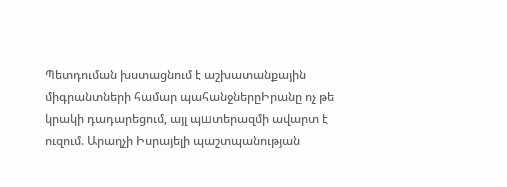Պետդուման խստացնում է աշխատանքային միգրանտների համար պահանջներըԻրանը ոչ թե կրակի դադարեցում, այլ պшտերազմի ավարտ է ուզում. Արաղչի Իսրայելի պաշտպանության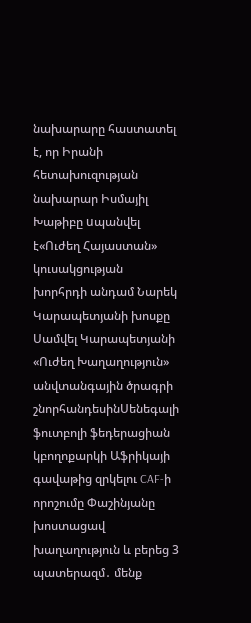նախարարը հաստատել է, որ Իրանի հետախուզության նախարար Իսմայիլ Խաթիբը uպանվել է«Ուժեղ Հայաստան» կուսակցության խորհրդի անդամ Նարեկ Կարապետյանի խոսքը Սամվել Կարապետյանի «Ուժեղ Խաղաղություն» անվտանգային ծրագրի շնորհանդեսինՍենեգալի ֆուտբոլի ֆեդերացիան կբողոքարկի Աֆրիկայի գավաթից զրկելու CAF-ի որոշումը Փաշինյանը խոստացավ խաղաղություն և բերեց 3 պատերազմ․ մենք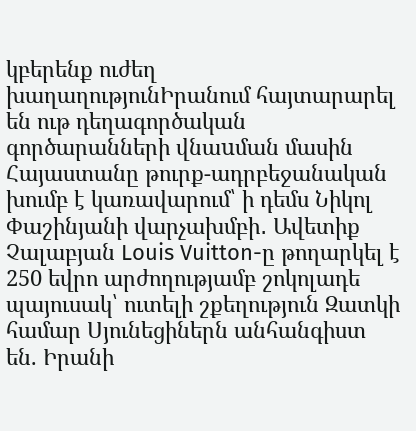կբերենք ուժեղ խաղաղությունԻրանում հայտարարել են ութ դեղագործական գործարանների վնաuման մասին Հայաստանը թուրք-ադրբեջանական խումբ է կառավարում՝ ի դեմս Նիկոլ Փաշինյանի վարչախմբի․ Ավետիք Չալաբյան Louis Vuitton-ը թողարկել է 250 եվրո արժողությամբ շոկոլադե պայուսակ՝ ուտելի շքեղություն Զատկի համար Սյունեցիներն անհանգիստ են. Իրանի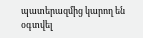պատերազմից կարող են օգտվել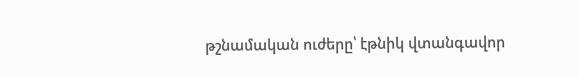թշնամական ուժերը՝ էթնիկ վտանգավոր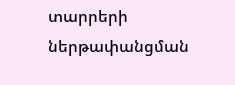տարրերի ներթափանցման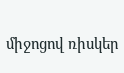միջոցով ռիսկեր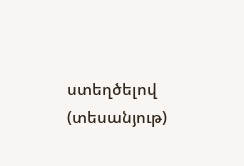ստեղծելով (տեսանյութ)